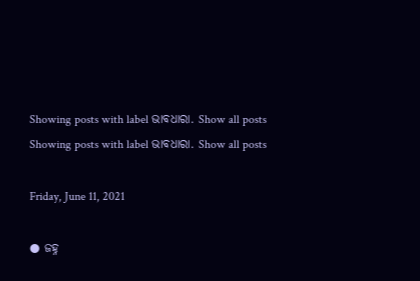Showing posts with label ଭାବଧାରା. Show all posts
Showing posts with label ଭାବଧାରା. Show all posts

Friday, June 11, 2021

● ଜହ୍ନ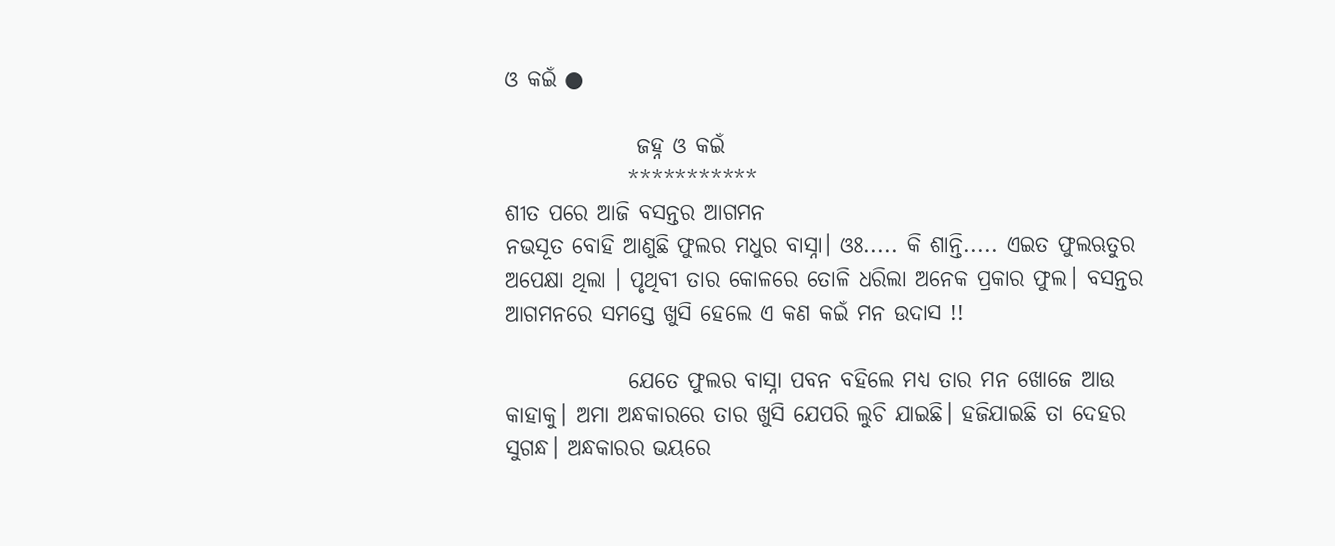ଓ କଇଁ ●

               ଜହ୍ନ ଓ କଇଁ
              ***********
ଶୀତ ପରେ ଆଜି ବସନ୍ତର ଆଗମନ
ନଭସୂତ ବୋହି ଆଣୁଛି ଫୁଲର ମଧୁର ବାସ୍ନା। ଓଃ..... କି ଶାନ୍ତି..... ଏଇତ ଫୁଲଋତୁର ଅପେକ୍ଷା ଥିଲା । ପୃଥିବୀ ତାର କୋଳରେ ତୋଳି ଧରିଲା ଅନେକ ପ୍ରକାର ଫୁଲ। ବସନ୍ତର ଆଗମନରେ ସମସ୍ତେ ଖୁସି ହେଲେ ଏ କଣ କଇଁ ମନ ଉଦାସ !!

              ଯେତେ ଫୁଲର ବାସ୍ନା ପବନ ବହିଲେ ମଧ୍ୟ ତାର ମନ ଖୋଜେ ଆଉ କାହାକୁ। ଅମା ଅନ୍ଧକାରରେ ତାର ଖୁସି ଯେପରି ଲୁଚି ଯାଇଛି। ହଜିଯାଇଛି ତା ଦେହର ସୁଗନ୍ଧ। ଅନ୍ଧକାରର ଭୟରେ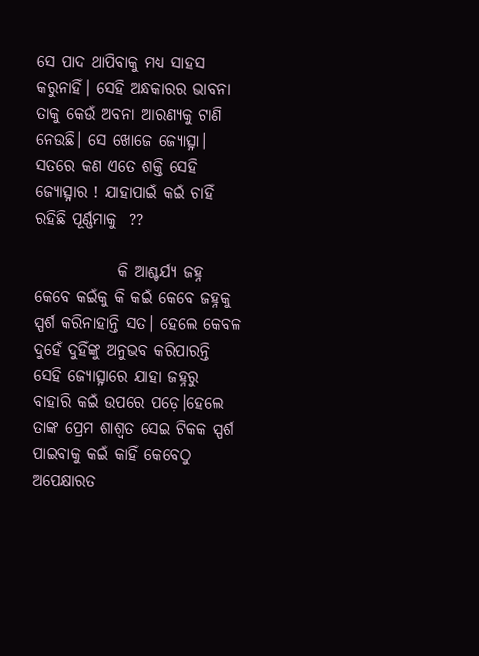ସେ ପାଦ ଥାପିବାକୁ ମଧ୍ୟ ସାହସ କରୁନାହିଁ। ସେହି ଅନ୍ଧକାରର ଭାବନା ତାକୁ କେଉଁ ଅବନା ଆରଣ୍ୟକୁ ଟାଣି ନେଉଛି। ସେ ଖୋଜେ ଜ୍ୟୋତ୍ସ୍ନା। ସତରେ କଣ ଏତେ ଶକ୍ତି ସେହି ଜ୍ୟୋତ୍ସ୍ନାର ! ଯାହାପାଇଁ କଇଁ ଚାହିଁ ରହିଛି ପୂର୍ଣ୍ଣମାକୁ  ??

             କି ଆଶ୍ଚର୍ଯ୍ୟ ଜହ୍ନ କେବେ କଇଁକୁ କି କଇଁ କେବେ ଜହ୍ନକୁ  ସ୍ପର୍ଶ କରିନାହାନ୍ତି ସତ। ହେଲେ କେବଳ ଦୁହେଁ ଦୁହିଁଙ୍କୁ ଅନୁଭବ କରିପାରନ୍ତି ସେହି ଜ୍ୟୋତ୍ସ୍ନାରେ ଯାହା ଜହ୍ନରୁ ବାହାରି କଇଁ ଉପରେ ପଡ଼େ।ହେଲେ ତାଙ୍କ ପ୍ରେମ ଶାଶ୍ଵତ ସେଇ ଟିକକ ସ୍ପର୍ଶ ପାଇବାକୁ କଇଁ କାହିଁ କେବେଠୁ ଅପେକ୍ଷାରତ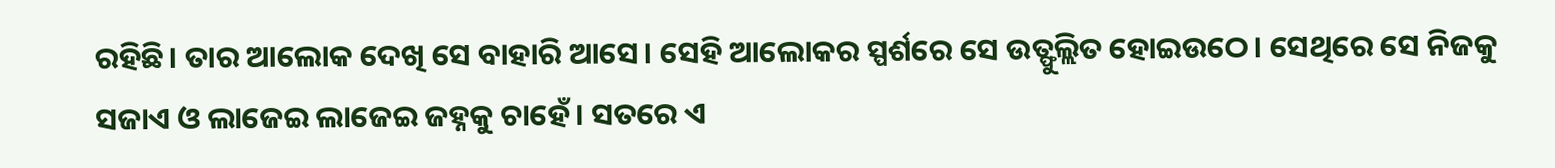ରହିଛି। ତାର ଆଲୋକ ଦେଖି ସେ ବାହାରି ଆସେ। ସେହି ଆଲୋକର ସ୍ପର୍ଶରେ ସେ ଉତ୍ଫୁଲ୍ଲିତ ହୋଇଉଠେ। ସେଥିରେ ସେ ନିଜକୁ ସଜାଏ ଓ ଲାଜେଇ ଲାଜେଇ ଜହ୍ନକୁ ଚାହେଁ। ସତରେ ଏ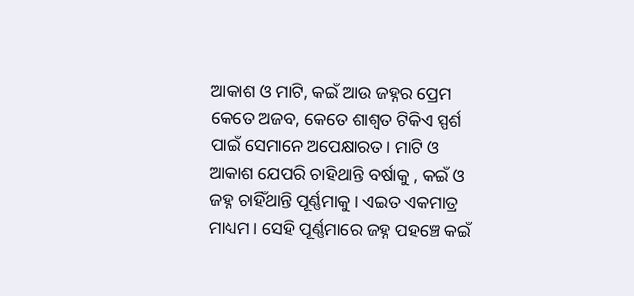ଆକାଶ ଓ ମାଟି, କଇଁ ଆଉ ଜହ୍ନର ପ୍ରେମ କେତେ ଅଜବ, କେତେ ଶାଶ୍ଵତ ଟିକିଏ ସ୍ପର୍ଶ ପାଇଁ ସେମାନେ ଅପେକ୍ଷାରତ। ମାଟି ଓ ଆକାଶ ଯେପରି ଚାହିଥାନ୍ତି ବର୍ଷାକୁ , କଇଁ ଓ ଜହ୍ନ ଚାହିଁଥାନ୍ତି ପୂର୍ଣ୍ଣମାକୁ। ଏଇତ ଏକମାତ୍ର ମାଧ୍ୟମ । ସେହି ପୂର୍ଣ୍ଣମାରେ ଜହ୍ନ ପହଞ୍ଚେ କଇଁ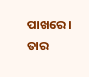ପାଖରେ। ତାର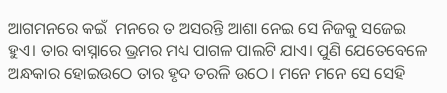ଆଗମନରେ କଇଁ  ମନରେ ତ ଅସରନ୍ତି ଆଶା ନେଇ ସେ ନିଜକୁ ସଜେଇ ହୁଏ। ତାର ବାସ୍ନାରେ ଭ୍ରମର ମଧ୍ୟ ପାଗଳ ପାଲଟି ଯାଏ। ପୁଣି ଯେତେବେଳେ ଅନ୍ଧକାର ହୋଇଉଠେ ତାର ହୃଦ ତରଳି ଉଠେ। ମନେ ମନେ ସେ ସେହି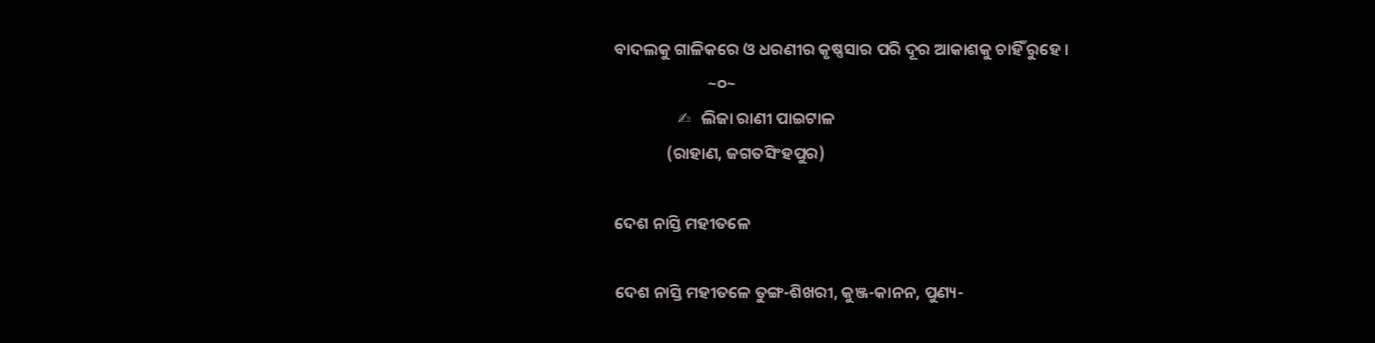ବାଦଲକୁ ଗାଳିକରେ ଓ ଧରଣୀର କୃଷ୍ଣସାର ପରି ଦୂର ଆକାଶକୁ ଚାହିଁ ରୁହେ ।
                         ~୦~
                 ✍   ଲିଜା ରାଣୀ ପାଇଟାଳ
              (ରାହାଣ, ଜଗତସିଂହପୁର)

ଦେଶ ନାସ୍ତି ମହୀତଳେ

ଦେଶ ନାସ୍ତି ମହୀତଳେ ତୁଙ୍ଗ-ଶିଖରୀ, କୁଞ୍ଜ-କାନନ, ପୁଣ୍ୟ-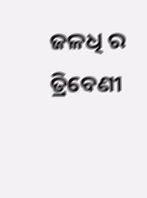ଜଳଧି ର ତ୍ରିବେଣୀ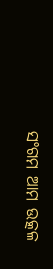ସଂଗମ ଆମ ଉତ୍କଳ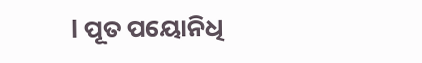l ପୂତ ପୟୋନିଧି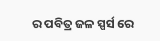ର ପବିତ୍ର ଜଳ ସ୍ପର୍ସ ରେ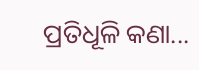ପ୍ରତିଧୂଳି କଣା...